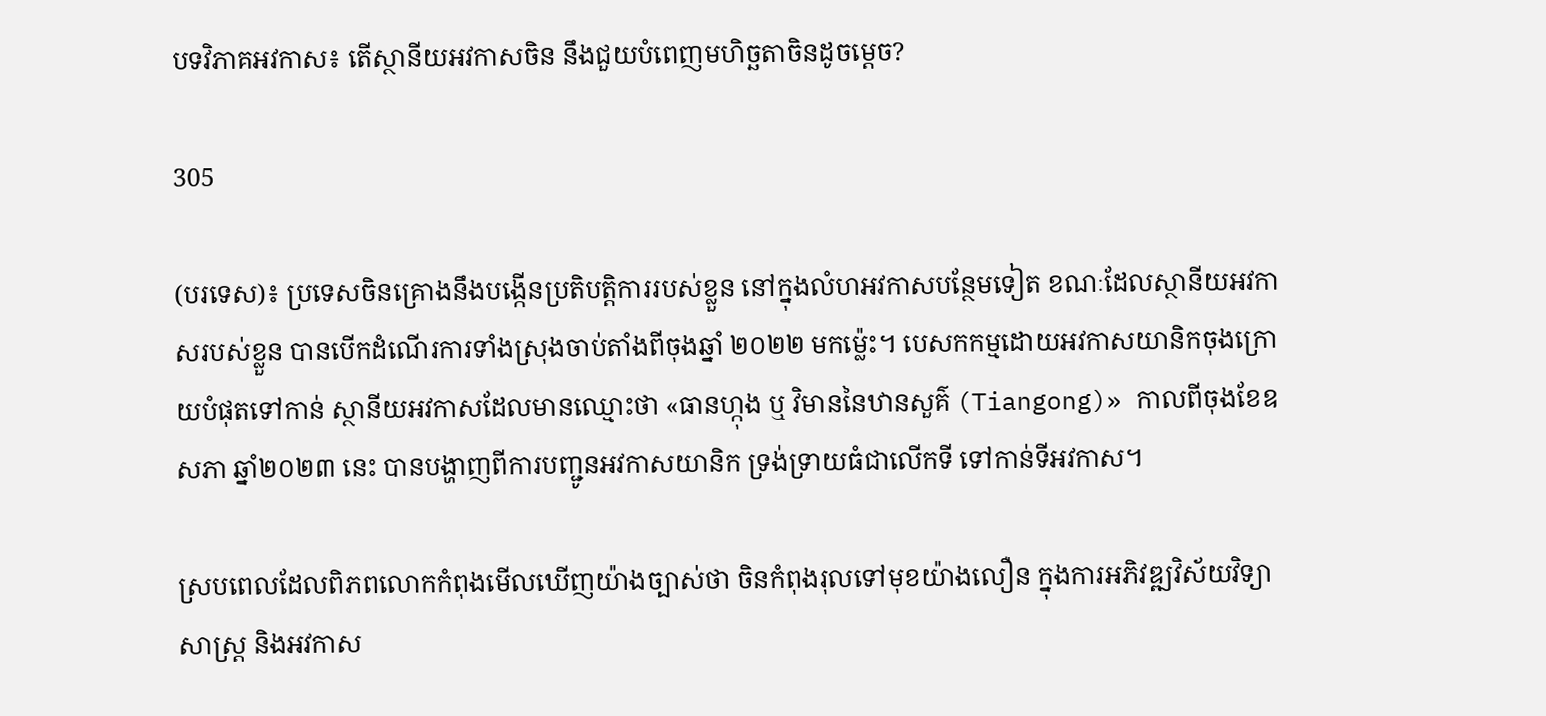បទវិភាគអវកាស៖ តើស្ថានីយអវកាសចិន នឹងជួយបំពេញមហិច្ឆតាចិនដូចម្តេច?

305

(បរទេស)៖ ប្រទេសចិនគ្រោងនឹងបង្កើនប្រតិបត្តិការរបស់ខ្លួន នៅក្នុងលំហអវកាសបន្ថែមទៀត ខណៈដែលស្ថានីយអវកាសរបស់ខ្លួន បានបើកដំណើរការទាំងស្រុងចាប់តាំងពីចុងឆ្នាំ ២០២២ មកម្ល៉េះ។ បេសកកម្មដោយអវកាសយានិកចុងក្រោយបំផុតទៅកាន់ ស្ថានីយអវកាសដែលមានឈ្មោះថា «ធានហ្កុង ឬ វិមាននៃឋានសួគ៌ (Tiangong)» កាលពីចុងខែឧសភា ឆ្នាំ២០២៣ នេះ បានបង្ហាញពីការបញ្ជូនអវកាសយានិក ទ្រង់ទ្រាយធំជាលើកទី ទៅកាន់ទីអវកាស។

ស្របពេលដែលពិភពលោកកំពុងមើលឃើញយ៉ាងច្បាស់ថា ចិនកំពុងរុលទៅមុខយ៉ាងលឿន ក្នុងការអភិវឌ្ឍវិស័យវិទ្យាសាស្ត្រ និងអវកាស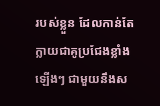របស់ខ្លួន ដែលកាន់តែក្លាយជាគូប្រជែងខ្លាំងឡើងៗ ជាមួយនឹងស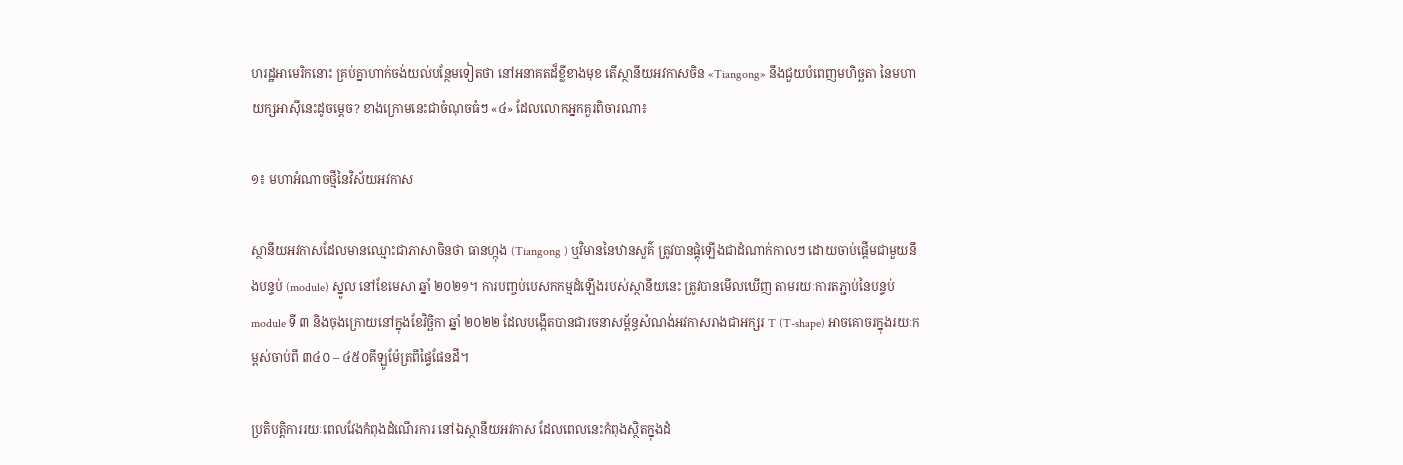ហរដ្ឋអាមេរិកនោះ គ្រប់គ្នាហាក់ចង់យល់បន្ថែមទៀតថា នៅអនាគតដ៏ខ្លីខាងមុខ តើស្ថានីយអវកាសចិន «Tiangong» នឹងជួយបំពេញមហិច្ឆតា នៃមហាយក្សអាស៊ីនេះដូចម្តេច? ខាងក្រោមនេះជាចំណុចធំៗ «៤» ដែលលោកអ្នកគួរពិចារណា៖

១៖ មហាអំណាចថ្មីនៃវិស័យអវកាស

ស្ថានីយអវកាសដែលមានឈ្មោះជាភាសាចិនថា ធានហ្កុង (Tiangong ) ឬវិមាននៃឋានសួគ៌ ត្រូវបានផ្គុំឡើងជាដំណាក់កាលៗ ដោយចាប់ផ្តើមជាមួយនឹងបន្ទប់ (module) ស្នូល នៅខែមេសា ឆ្នាំ ២០២១។ ការបញ្ចប់បេសកកម្មដំឡើងរបស់ស្ថានីយនេះ ត្រូវបានមើលឃើញ តាមរយៈការតភ្ជាប់នៃបន្ទប់ module ទី ៣ និងចុងក្រោយនៅក្នុងខែវិច្ឆិកា ឆ្នាំ ២០២២ ដែលបង្កើតបានជារចនាសម្ព័ន្ធសំណង់អវកាសរាងជាអក្សរ T (T-shape) អាចគោចរក្នុងរយៈកម្ពស់ចាប់ពី ៣៤០ – ៤៥០គីឡូម៉ែត្រពីផ្ទៃផែនដី។

ប្រតិបត្តិការរយៈពេលវែងកំពុងដំណើរការ នៅឯស្ថានីយអវកាស ដែលពេលនេះកំពុងស្ថិតក្នុងដំ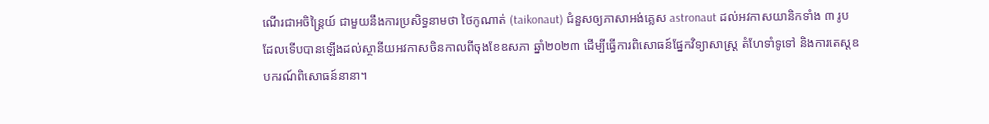ណើរជាអចិន្ត្រៃយ៍ ជាមួយនឹងការប្រសិទ្ធនាមថា ថៃកូណាត់ (taikonaut) ជំនួសឲ្យភាសាអង់គ្លេស astronaut ដល់អវកាសយានិកទាំង ៣ រូបដែលទើបបានឡើងដល់ស្ថានីយអវកាសចិនកាលពីចុងខែឧសភា ឆ្នាំ២០២៣ ដើម្បីធ្វើការពិសោធន៍ផ្នែកវិទ្យាសាស្ត្រ តំហែទាំទូទៅ និងការតេស្តឧបករណ៍ពិសោធន៍នានា។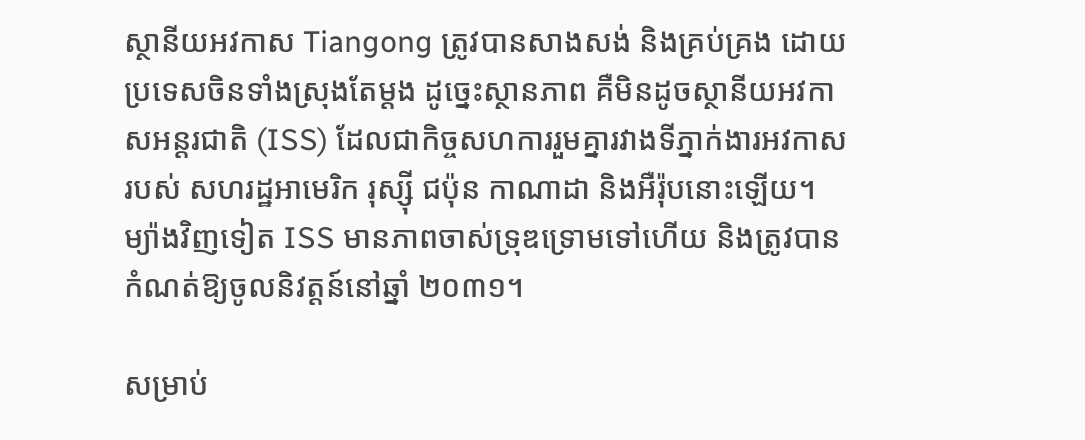ស្ថានីយអវកាស Tiangong ត្រូវបានសាងសង់ និងគ្រប់គ្រង ដោយប្រទេសចិនទាំងស្រុងតែម្តង ដូច្នេះស្ថានភាព គឺមិនដូចស្ថានីយអវកាសអន្តរជាតិ (ISS) ដែលជាកិច្ចសហការរួមគ្នារវាងទីភ្នាក់ងារអវកាសរបស់ សហរដ្ឋអាមេរិក រុស្ស៊ី ជប៉ុន កាណាដា និងអឺរ៉ុបនោះឡើយ។ ម្យ៉ាងវិញទៀត ISS មានភាពចាស់ទ្រុឌទ្រោមទៅហើយ និងត្រូវបានកំណត់ឱ្យចូលនិវត្តន៍នៅឆ្នាំ ២០៣១។

សម្រាប់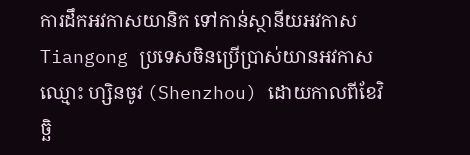ការដឹកអវកាសយានិក ទៅកាន់ស្ថានីយអវកាស Tiangong ប្រទេសចិនប្រើប្រាស់យានអវកាសឈ្មោះ ហ្សិនចូវ (Shenzhou) ដោយកាលពីខែវិច្ឆិ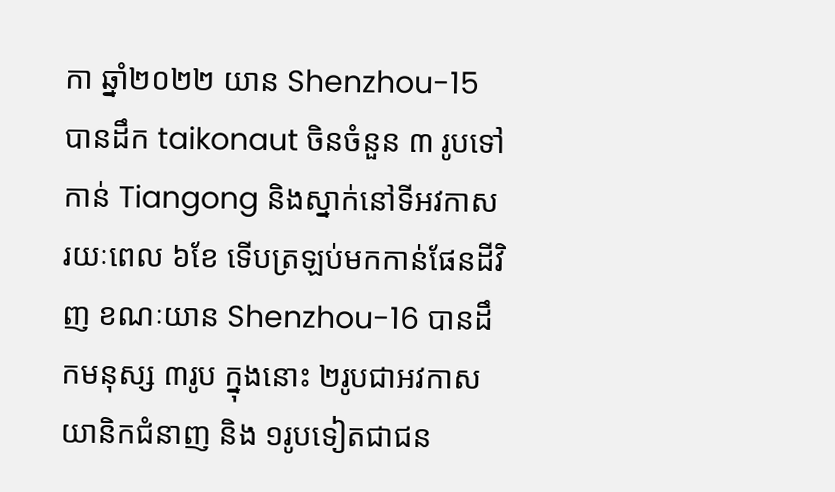កា ឆ្នាំ២០២២ យាន Shenzhou-15 បានដឹក taikonaut ចិនចំនួន ៣ រូបទៅកាន់ Tiangong និងស្នាក់នៅទីអវកាសរយៈពេល ៦ខែ ទើបត្រឡប់មកកាន់ផែនដីវិញ ខណៈយាន Shenzhou-16 បានដឹកមនុស្ស ៣រូប ក្នុងនោះ ២រូបជាអវកាសយានិកជំនាញ និង ១រូបទៀតជាជន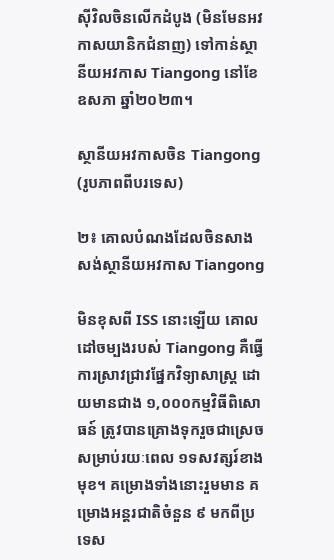ស៊ីវិលចិនលើកដំបូង (មិនមែនអវកាសយានិកជំនាញ) ទៅកាន់ស្ថានីយអវកាស Tiangong នៅខែឧសភា ឆ្នាំ២០២៣។

ស្ថានីយអវកាសចិន Tiangong (រូបភាពពីបរទេស)

២៖ គោលបំណងដែលចិនសាងសង់ស្ថានីយអវកាស Tiangong

មិនខុសពី ISS នោះឡើយ គោលដៅចម្បងរបស់ Tiangong គឺធ្វើការស្រាវជ្រាវផ្នែកវិទ្យាសាស្ត្រ ដោយមានជាង ១,០០០កម្មវិធីពិសោធន៍ ត្រូវបានគ្រោងទុករួចជាស្រេច សម្រាប់រយៈពេល ១ទសវត្សរ៍ខាងមុខ។ គម្រោងទាំងនោះរួមមាន គម្រោងអន្តរជាតិចំនួន ៩ មកពីប្រទេស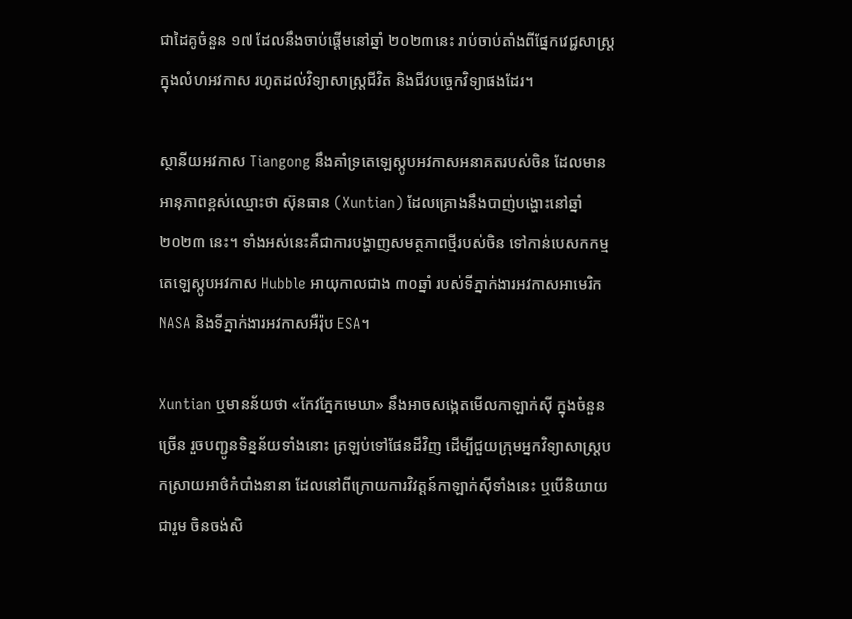ជាដៃគូចំនួន ១៧ ដែលនឹងចាប់ផ្តើមនៅឆ្នាំ ២០២៣នេះ រាប់ចាប់តាំងពីផ្នែកវេជ្ជសាស្ត្រក្នុងលំហអវកាស រហូតដល់វិទ្យាសាស្ត្រជីវិត និងជីវបច្ចេកវិទ្យាផងដែរ។

ស្ថានីយអវកាស Tiangong នឹងគាំទ្រតេឡេស្កូបអវកាសអនាគតរបស់ចិន ដែលមានអានុភាពខ្ពស់ឈ្មោះថា ស៊ុនធាន (Xuntian) ដែលគ្រោងនឹងបាញ់បង្ហោះនៅឆ្នាំ ២០២៣ នេះ។ ទាំងអស់នេះគឺជាការបង្ហាញសមត្ថភាពថ្មីរបស់ចិន ទៅកាន់បេសកកម្មតេឡេស្កូបអវកាស Hubble អាយុកាលជាង ៣០ឆ្នាំ របស់ទីភ្នាក់ងារអវកាសអាមេរិក NASA និងទីភ្នាក់ងារអវកាសអឺរ៉ុប ESA។

Xuntian ឬមានន័យថា «កែវភ្នែកមេឃា» នឹងអាចសង្កេតមើលកាឡាក់ស៊ី ក្នុងចំនួនច្រើន រួចបញ្ជូនទិន្នន័យទាំងនោះ ត្រឡប់ទៅផែនដីវិញ ដើម្បីជួយក្រុមអ្នកវិទ្យាសាស្ត្របកស្រាយអាថ៌កំបាំងនានា ដែលនៅពីក្រោយការវិវត្តន៍កាឡាក់ស៊ីទាំងនេះ ឬបើនិយាយជារួម ចិនចង់សិ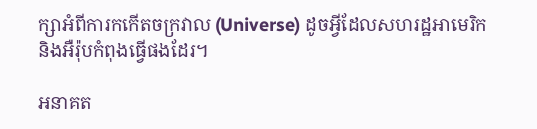ក្សាអំពីការកកើតចក្រវាល (Universe) ដូចអ្វីដែលសហរដ្ឋអាមេរិក និងអឺរ៉ុបកំពុងធ្វើផងដែរ។

អនាគត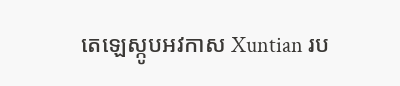តេឡេស្កូបអវកាស Xuntian រប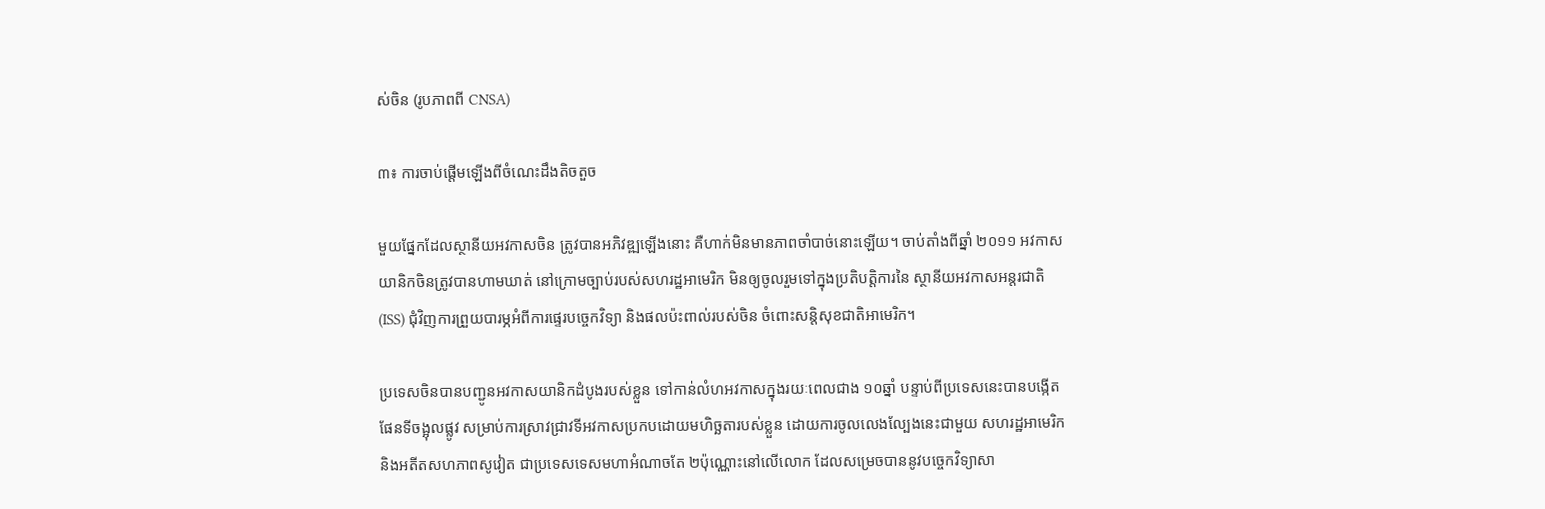ស់ចិន (រូបភាពពី CNSA)

៣៖ ការចាប់ផ្តើមឡើងពីចំណេះដឹងតិចតួច

មួយផ្នែកដែលស្ថានីយអវកាសចិន ត្រូវបានអភិវឌ្ឍឡើងនោះ គឺហាក់មិនមានភាពចាំបាច់នោះឡើយ។ ចាប់តាំងពីឆ្នាំ ២០១១ អវកាសយានិកចិនត្រូវបានហាមឃាត់ នៅក្រោមច្បាប់របស់សហរដ្ឋអាមេរិក មិនឲ្យចូលរួមទៅក្នុងប្រតិបត្តិការនៃ ស្ថានីយអវកាសអន្តរជាតិ (ISS) ជុំវិញការព្រួយបារម្ភអំពីការផ្ទេរបច្ចេកវិទ្យា និងផលប៉ះពាល់របស់ចិន ចំពោះសន្តិសុខជាតិអាមេរិក។

ប្រទេសចិនបានបញ្ជូនអវកាសយានិកដំបូងរបស់ខ្លួន ទៅកាន់លំហអវកាសក្នុងរយៈពេលជាង ១០ឆ្នាំ បន្ទាប់ពីប្រទេសនេះបានបង្កើតផែនទីចង្អុលផ្លូវ សម្រាប់ការស្រាវជ្រាវទីអវកាសប្រកបដោយមហិច្ឆតារបស់ខ្លួន ដោយការចូលលេងល្បែងនេះជាមួយ សហរដ្ឋអាមេរិក និងអតីតសហភាពសូវៀត ជាប្រទេសទេសមហាអំណាចតែ ២ប៉ុណ្ណោះនៅលើលោក ដែលសម្រេចបាននូវបច្ចេកវិទ្យាសា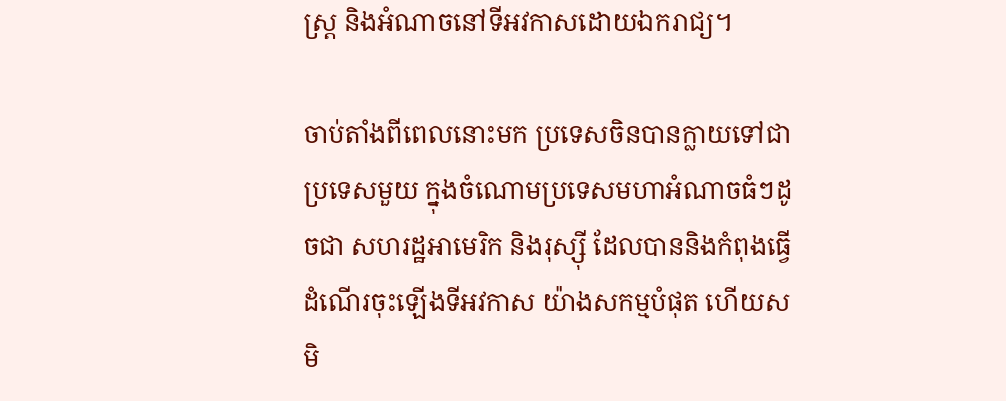ស្ត្រ និងអំណាចនៅទីអវកាសដោយឯករាជ្យ។

ចាប់តាំងពីពេលនោះមក ប្រទេសចិនបានក្លាយទៅជាប្រទេសមួយ ក្នុងចំណោមប្រទេសមហាអំណាចធំៗដូចជា សហរដ្ឋអាមេរិក និងរុស្ស៊ី ដែលបាននិងកំពុងធ្វើដំណើរចុះឡើងទីអវកាស យ៉ាងសកម្មបំផុត ហើយសមិ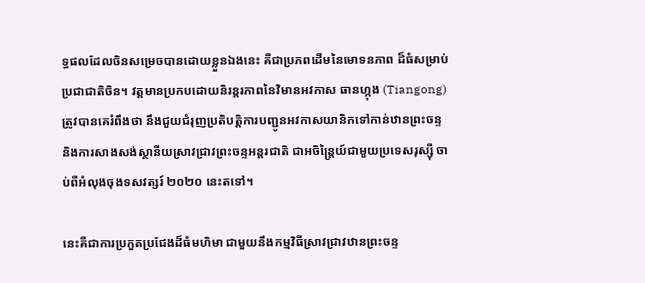ទ្ធផលដែលចិនសម្រេចបានដោយខ្លួនឯងនេះ គឺជាប្រភពដើមនៃមោទនភាព ដ៏ធំសម្រាប់ប្រជាជាតិចិន។ វត្តមានប្រកបដោយនិរន្តរភាពនៃវិមានអវកាស ធានហ្កុង (Tiangong) ត្រូវបានគេរំពឹងថា នឹងជួយជំរុញប្រតិបត្តិការបញ្ជូនអវកាសយានិកទៅកាន់ឋានព្រះចន្ទ និងការសាងសង់ស្ថានីយស្រាវជ្រាវព្រះចន្ទអន្តរជាតិ ជាអចិន្ត្រៃយ៍ជាមួយប្រទេសរុស្ស៊ី ចាប់ពីអំលុងចុងទសវត្សរ៍ ២០២០ នេះតទៅ។

នេះគឺជាការប្រកួតប្រជែងដ៏ធំមហិមា ជាមួយនឹងកម្មវិធីស្រាវជ្រាវឋានព្រះចន្ទ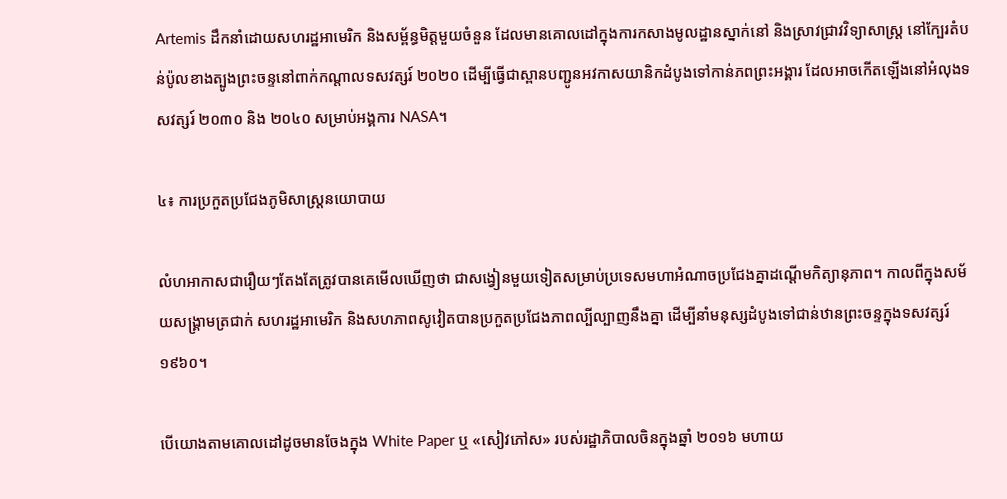Artemis ដឹកនាំដោយសហរដ្ឋអាមេរិក និងសម្ព័ន្ធមិត្តមួយចំនួន ដែលមានគោលដៅក្នុងការកសាងមូលដ្ឋានស្នាក់នៅ និងស្រាវជ្រាវវិទ្យាសាស្ត្រ នៅក្បែរតំបន់ប៉ូលខាងត្បូងព្រះចន្ទនៅពាក់កណ្តាលទសវត្សរ៍ ២០២០ ដើម្បីធ្វើជាស្ពានបញ្ជូនអវកាសយានិកដំបូងទៅកាន់ភពព្រះអង្គារ ដែលអាចកើតឡើងនៅអំលុងទសវត្សរ៍ ២០៣០ និង ២០៤០ សម្រាប់អង្គការ NASA។

៤៖ ការប្រកួតប្រជែងភូមិសាស្ត្រនយោបាយ

លំហអាកាសជារឿយៗតែងតែត្រូវបានគេមើលឃើញថា ជាសង្វៀនមួយទៀតសម្រាប់ប្រទេសមហាអំណាចប្រជែងគ្នាដណ្តើមកិត្យានុភាព។ កាលពីក្នុងសម័យសង្គ្រាមត្រជាក់ សហរដ្ឋអាមេរិក និងសហភាពសូវៀតបានប្រកួតប្រជែងភាពល្បីល្បាញនឹងគ្នា ដើម្បីនាំមនុស្សដំបូងទៅជាន់ឋានព្រះចន្ទក្នុងទសវត្សរ៍ ១៩៦០។

បើយោងតាមគោលដៅដូចមានចែងក្នុង White Paper ឬ «សៀវភៅស» របស់រដ្ឋាភិបាលចិនក្នុងឆ្នាំ ២០១៦ មហាយ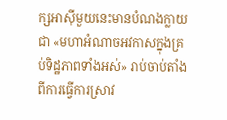ក្សអាស៊ីមួយនេះមានបំណងក្លាយជា «មហាអំណាចអវកាសក្នុងគ្រប់ទិដ្ឋភាពទាំងអស់» រាប់ចាប់តាំងពីការធ្វើការស្រាវ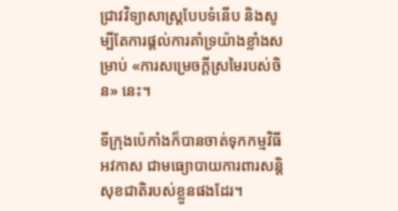ជ្រាវវិទ្យាសាស្ត្របែបទំនើប និងសូម្បីតែការផ្តល់ការគាំទ្រយ៉ាងខ្លាំងសម្រាប់ «ការសម្រេចក្តីស្រមៃរបស់ចិន» នេះ។

ទីក្រុងប៉េកាំងក៏បានចាត់ទុកកម្មវិធីអវកាស ជាមធ្យោបាយការពារសន្តិសុខជាតិរបស់ខ្លួនផងដែរ។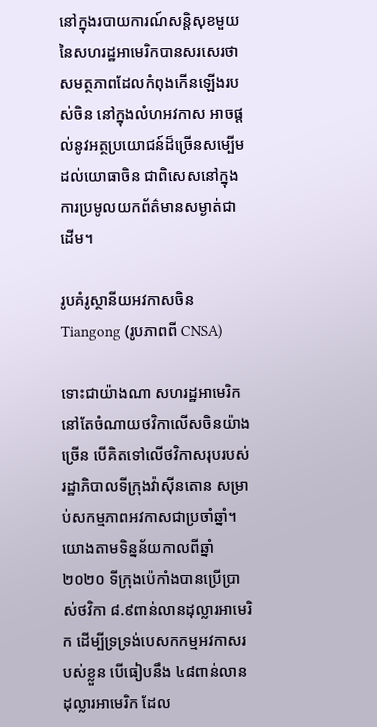នៅក្នុងរបាយការណ៍សន្តិសុខមួយ នៃសហរដ្ឋអាមេរិកបានសរសេរថា សមត្ថភាពដែលកំពុងកើនឡើងរបស់ចិន នៅក្នុងលំហអវកាស អាចផ្តល់នូវអត្ថប្រយោជន៍ដ៏ច្រើនសម្បើមដល់យោធាចិន ជាពិសេសនៅក្នុងការប្រមូលយកព័ត៌មានសម្ងាត់ជាដើម។

រូបគំរូស្ថានីយអវកាសចិន Tiangong (រូបភាពពី CNSA)

ទោះជាយ៉ាងណា សហរដ្ឋអាមេរិកនៅតែចំណាយថវិកាលើសចិនយ៉ាងច្រើន បើគិតទៅលើថវិកាសរុបរបស់រដ្ឋាភិបាលទីក្រុងវ៉ាស៊ីនតោន សម្រាប់សកម្មភាពអវកាសជាប្រចាំឆ្នាំ។ យោងតាមទិន្នន័យកាលពីឆ្នាំ ២០២០ ទីក្រុងប៉េកាំងបានប្រើប្រាស់ថវិកា ៨.៩ពាន់លានដុល្លារអាមេរិក ដើម្បីទ្រទ្រង់បេសកកម្មអវកាសរបស់ខ្លួន បើធៀបនឹង ៤៨ពាន់លានដុល្លារអាមេរិក ដែល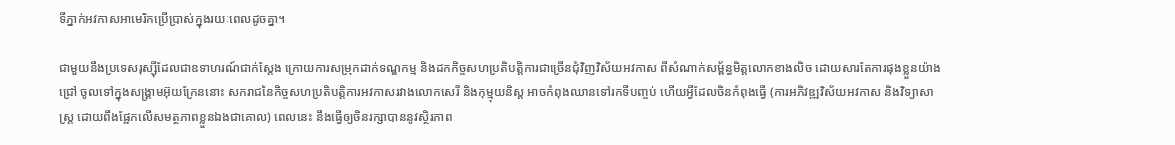ទីភ្នាក់អវកាសអាមេរិកប្រើប្រាស់ក្នុងរយៈពេលដូចគ្នា។

ជាមួយនឹងប្រទេសរុស្ស៊ីដែលជាឧទាហរណ៍ជាក់ស្តែង ក្រោយការសម្រុកដាក់ទណ្ឌកម្ម និងដកកិច្ចសហប្រតិបត្តិការជាច្រើនជុំវិញវិស័យអវកាស ពីសំណាក់សម្ព័ន្ធមិត្តលោកខាងលិច ដោយសារតែការផុងខ្លួនយ៉ាងជ្រៅ ចូលទៅក្នុងសង្គ្រាមអ៊ុយក្រែននោះ សករាជនៃកិច្ចសហប្រតិបត្តិការអវកាសរវាងលោកសេរី និងកុម្មុយនិស្ត អាចកំពុងឈានទៅរកទីបញ្ចប់ ហើយអ្វីដែលចិនកំពុងធ្វើ (ការអភិវឌ្ឍវិស័យអវកាស និងវិទ្យាសាស្ត្រ ដោយពឹងផ្អែកលើសមត្ថភាពខ្លួនឯងជាគោល) ពេលនេះ នឹងធ្វើឲ្យចិនរក្សាបាននូវស្ថិរភាព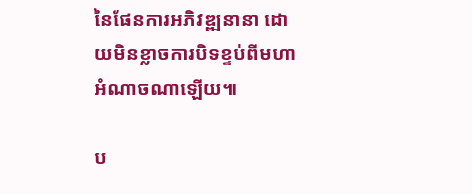នៃផែនការអភិវឌ្ឍនានា ដោយមិនខ្លាចការបិទខ្ទប់ពីមហាអំណាចណាឡើយ៕

ប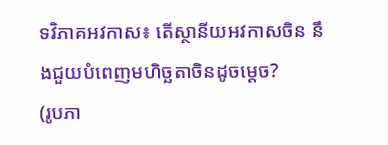ទវិភាគអវកាស៖ តើស្ថានីយអវកាសចិន នឹងជួយបំពេញមហិច្ឆតាចិនដូចម្តេច?
(រូបភា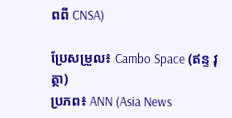ពពី CNSA)

ប្រែសម្រួល៖ Cambo Space (ឥន្ទ វុត្ថា)
ប្រភព៖ ANN (Asia News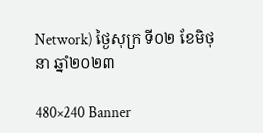Network) ថ្ងៃសុក្រ ទី០២ ខែមិថុនា ឆ្នាំ២០២៣

480×240 Banner